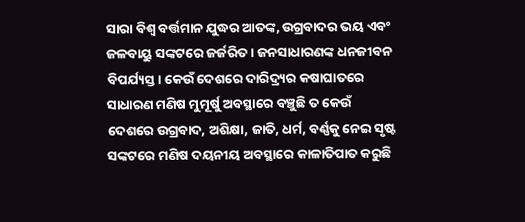ସାରା ବିଶ୍ୱ ବର୍ତ୍ତମାନ ଯୁଦ୍ଧର ଆତଙ୍କ, ଉଗ୍ରବାଦର ଭୟ ଏବଂ ଜଳବାୟୁ ସଙ୍କଟରେ ଜର୍ଜରିତ। ଜନସାଧାରଣଙ୍କ ଧନଜୀବନ ବିପର୍ଯ୍ୟସ୍ତ। କେଉଁ ଦେଶରେ ଦାରିଦ୍ର୍ୟର କଷାଘାତରେ ସାଧାରଣ ମଣିଷ ମୁମୂର୍ଷୁ ଅବସ୍ଥାରେ ବଞ୍ଚୁଛି ତ କେଉଁ ଦେଶରେ ଉଗ୍ରବାଦ, ଅଶିକ୍ଷା, ଜାତି, ଧର୍ମ, ବର୍ଣ୍ଣକୁ ନେଇ ସୃଷ୍ଟ ସଙ୍କଟରେ ମଣିଷ ଦୟନୀୟ ଅବସ୍ଥାରେ କାଳାତିପାତ କରୁଛି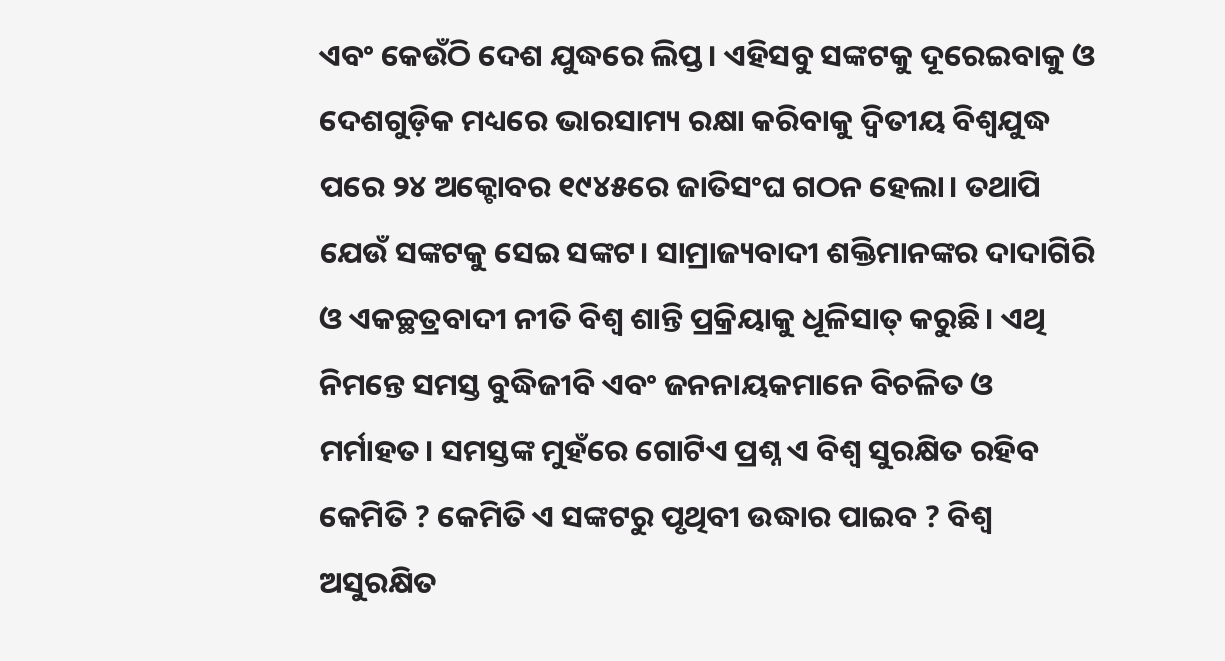ଏବଂ କେଉଁଠି ଦେଶ ଯୁଦ୍ଧରେ ଲିପ୍ତ। ଏହିସବୁ ସଙ୍କଟକୁ ଦୂରେଇବାକୁ ଓ ଦେଶଗୁଡ଼ିକ ମଧ୍ୟରେ ଭାରସାମ୍ୟ ରକ୍ଷା କରିବାକୁ ଦ୍ୱିତୀୟ ବିଶ୍ୱଯୁଦ୍ଧ ପରେ ୨୪ ଅକ୍ଟୋବର ୧୯୪୫ରେ ଜାତିସଂଘ ଗଠନ ହେଲା। ତଥାପି ଯେଉଁ ସଙ୍କଟକୁ ସେଇ ସଙ୍କଟ। ସାମ୍ରାଜ୍ୟବାଦୀ ଶକ୍ତିମାନଙ୍କର ଦାଦାଗିରି ଓ ଏକଚ୍ଛତ୍ରବାଦୀ ନୀତି ବିଶ୍ୱ ଶାନ୍ତି ପ୍ରକ୍ରିୟାକୁ ଧୂଳିସାତ୍ କରୁଛି। ଏଥି ନିମନ୍ତେ ସମସ୍ତ ବୁଦ୍ଧିଜୀବି ଏବଂ ଜନନାୟକମାନେ ବିଚଳିତ ଓ ମର୍ମାହତ। ସମସ୍ତଙ୍କ ମୁହଁରେ ଗୋଟିଏ ପ୍ରଶ୍ନ ଏ ବିଶ୍ୱ ସୁରକ୍ଷିତ ରହିବ କେମିତି ? କେମିତି ଏ ସଙ୍କଟରୁ ପୃଥିବୀ ଉଦ୍ଧାର ପାଇବ ? ବିଶ୍ୱ ଅସୁରକ୍ଷିତ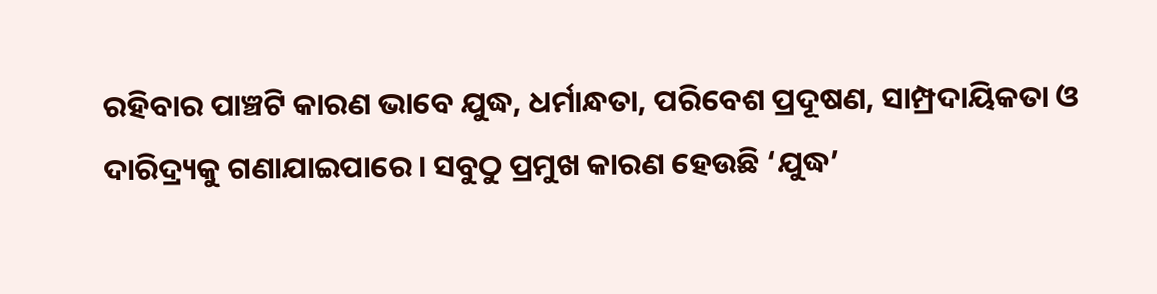ରହିବାର ପାଞ୍ଚଟି କାରଣ ଭାବେ ଯୁଦ୍ଧ, ଧର୍ମାନ୍ଧତା, ପରିବେଶ ପ୍ରଦୂଷଣ, ସାମ୍ପ୍ରଦାୟିକତା ଓ ଦାରିଦ୍ର୍ୟକୁ ଗଣାଯାଇପାରେ। ସବୁଠୁ ପ୍ରମୁଖ କାରଣ ହେଉଛି ‘ଯୁଦ୍ଧ’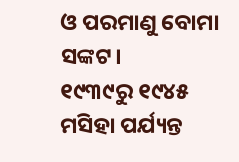ଓ ପରମାଣୁ ବୋମା ସଙ୍କଟ।
୧୯୩୯ରୁ ୧୯୪୫ ମସିହା ପର୍ଯ୍ୟନ୍ତ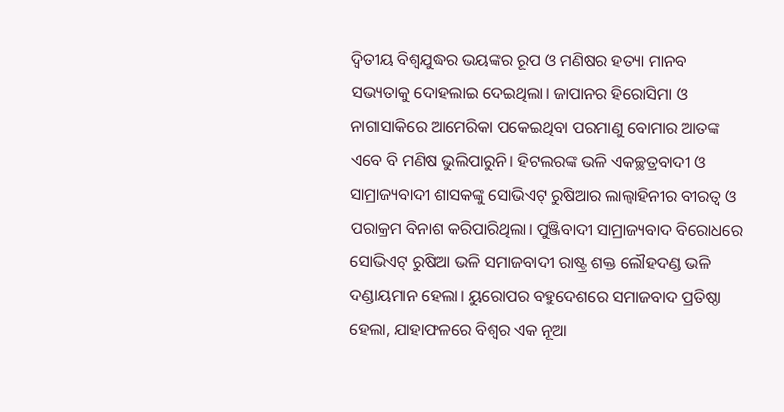ଦ୍ୱିତୀୟ ବିଶ୍ୱଯୁଦ୍ଧର ଭୟଙ୍କର ରୂପ ଓ ମଣିଷର ହତ୍ୟା ମାନବ ସଭ୍ୟତାକୁ ଦୋହଲାଇ ଦେଇଥିଲା। ଜାପାନର ହିରୋସିମା ଓ ନାଗାସାକିରେ ଆମେରିକା ପକେଇଥିବା ପରମାଣୁ ବୋମାର ଆତଙ୍କ ଏବେ ବି ମଣିଷ ଭୁଲିପାରୁନି। ହିଟଲରଙ୍କ ଭଳି ଏକଚ୍ଛତ୍ରବାଦୀ ଓ ସାମ୍ରାଜ୍ୟବାଦୀ ଶାସକଙ୍କୁ ସୋଭିଏଟ୍ ରୁଷିଆର ଲାଲ୍ବାହିନୀର ବୀରତ୍ୱ ଓ ପରାକ୍ରମ ବିନାଶ କରିପାରିଥିଲା। ପୁଞ୍ଜିବାଦୀ ସାମ୍ରାଜ୍ୟବାଦ ବିରୋଧରେ ସୋଭିଏଟ୍ ରୁଷିଆ ଭଳି ସମାଜବାଦୀ ରାଷ୍ଟ୍ର ଶକ୍ତ ଲୌହଦଣ୍ଡ ଭଳି ଦଣ୍ଡାୟମାନ ହେଲା। ୟୁରୋପର ବହୁଦେଶରେ ସମାଜବାଦ ପ୍ରତିଷ୍ଠା ହେଲା, ଯାହାଫଳରେ ବିଶ୍ୱର ଏକ ନୂଆ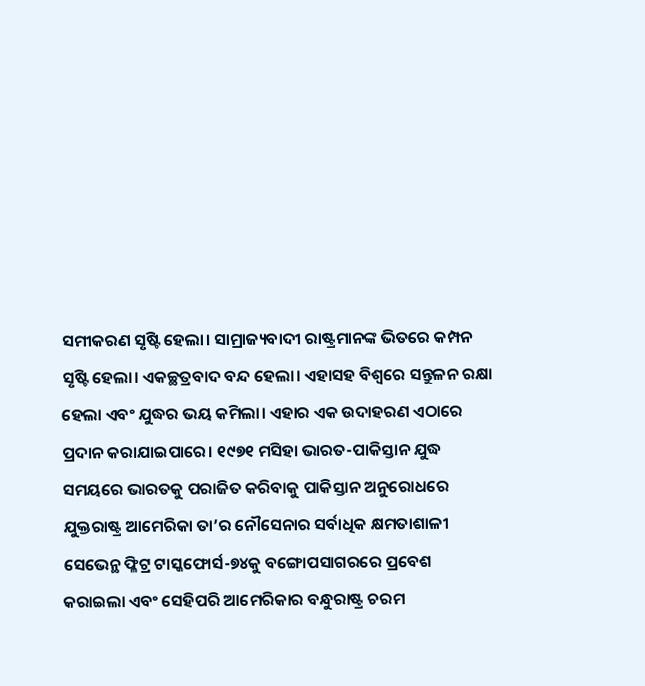ସମୀକରଣ ସୃଷ୍ଟି ହେଲା। ସାମ୍ରାଜ୍ୟବାଦୀ ରାଷ୍ଟ୍ରମାନଙ୍କ ଭିତରେ କମ୍ପନ ସୃଷ୍ଟି ହେଲା। ଏକଚ୍ଛତ୍ରବାଦ ବନ୍ଦ ହେଲା। ଏହାସହ ବିଶ୍ୱରେ ସନ୍ତୁଳନ ରକ୍ଷା ହେଲା ଏବଂ ଯୁଦ୍ଧର ଭୟ କମିଲା। ଏହାର ଏକ ଉଦାହରଣ ଏଠାରେ ପ୍ରଦାନ କରାଯାଇପାରେ। ୧୯୭୧ ମସିହା ଭାରତ-ପାକିସ୍ତାନ ଯୁଦ୍ଧ ସମୟରେ ଭାରତକୁ ପରାଜିତ କରିବାକୁ ପାକିସ୍ତାନ ଅନୁରୋଧରେ ଯୁକ୍ତରାଷ୍ଟ୍ର ଆମେରିକା ତା’ର ନୌସେନାର ସର୍ବାଧିକ କ୍ଷମତାଶାଳୀ ସେଭେନ୍ଥ ଫ୍ଳିଟ୍ର ଟାସ୍କଫୋର୍ସ-୭୪କୁ ବଙ୍ଗୋପସାଗରରେ ପ୍ରବେଶ କରାଇଲା ଏବଂ ସେହିପରି ଆମେରିକାର ବନ୍ଧୁରାଷ୍ଟ୍ର ଚରମ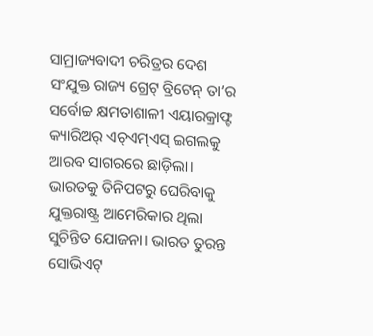ସାମ୍ରାଜ୍ୟବାଦୀ ଚରିତ୍ରର ଦେଶ ସଂଯୁକ୍ତ ରାଜ୍ୟ ଗ୍ରେଟ୍ ବ୍ରିଟେନ୍ ତା’ର ସର୍ବୋଚ୍ଚ କ୍ଷମତାଶାଳୀ ଏୟାରକ୍ରାଫ୍ଟ କ୍ୟାରିଅର୍ ଏଚ୍ଏମ୍ଏସ୍ ଇଗଲକୁ ଆରବ ସାଗରରେ ଛାଡ଼ିଲା। ଭାରତକୁ ତିନିପଟରୁ ଘେରିବାକୁ ଯୁକ୍ତରାଷ୍ଟ୍ର ଆମେରିକାର ଥିଲା ସୁଚିନ୍ତିତ ଯୋଜନା। ଭାରତ ତୁରନ୍ତ ସୋଭିଏଟ୍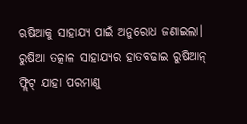ଋଷିଆକୁ ସାହାଯ୍ୟ ପାଇଁ ଅନୁରୋଧ ଜଣାଇଲା। ରୁଷିଆ ତତ୍କାଳ ସାହାଯ୍ୟର ହାତବଢାଇ ରୁଷିଆନ୍ ଫ୍ଲିଟ୍ ଯାହା ପରମାଣୁ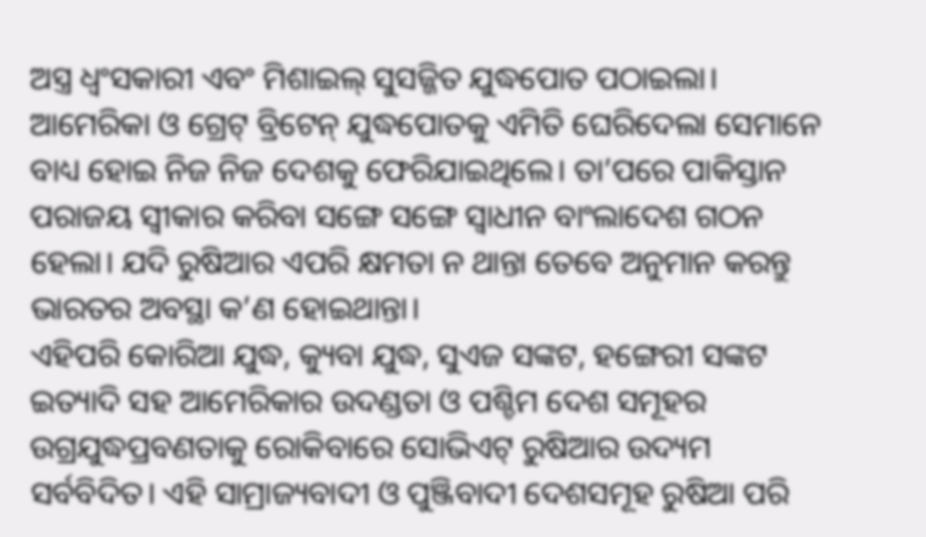ଅସ୍ତ୍ର ଧ୍ୱଂସକାରୀ ଏବଂ ମିଶାଇଲ୍ ସୁସଜ୍ଜିତ ଯୁଦ୍ଧପୋତ ପଠାଇଲା। ଆମେରିକା ଓ ଗ୍ରେଟ୍ ବ୍ରିଟେନ୍ ଯୁଦ୍ଧପୋତକୁ ଏମିତି ଘେରିଦେଲା ସେମାନେ ବାଧ୍ୟ ହୋଇ ନିଜ ନିଜ ଦେଶକୁ ଫେରିଯାଇଥିଲେ। ତା’ପରେ ପାକିସ୍ତାନ ପରାଜୟ ସ୍ବୀକାର କରିବା ସଙ୍ଗେ ସଙ୍ଗେ ସ୍ବାଧୀନ ବାଂଲାଦେଶ ଗଠନ ହେଲା। ଯଦି ରୁଷିଆର ଏପରି କ୍ଷମତା ନ ଥାନ୍ତା ତେବେ ଅନୁମାନ କରନ୍ତୁ ଭାରତର ଅବସ୍ଥା କ’ଣ ହୋଇଥାନ୍ତା।
ଏହିପରି କୋରିଆ ଯୁଦ୍ଧ, କ୍ୟୁବା ଯୁଦ୍ଧ, ସୁଏଜ ସଙ୍କଟ, ହଙ୍ଗେରୀ ସଙ୍କଟ ଇତ୍ୟାଦି ସହ ଆମେରିକାର ଉଦଣ୍ଡତା ଓ ପଶ୍ଚିମ ଦେଶ ସମୂହର ଉଗ୍ରଯୁଦ୍ଧପ୍ରବଣତାକୁ ରୋକିବାରେ ସୋଭିଏଟ୍ ରୁଷିଆର ଉଦ୍ୟମ ସର୍ବବିଦିତ। ଏହି ସାମ୍ରାଜ୍ୟବାଦୀ ଓ ପୁଞ୍ଜିବାଦୀ ଦେଶସମୂହ ରୁଷିଆ ପରି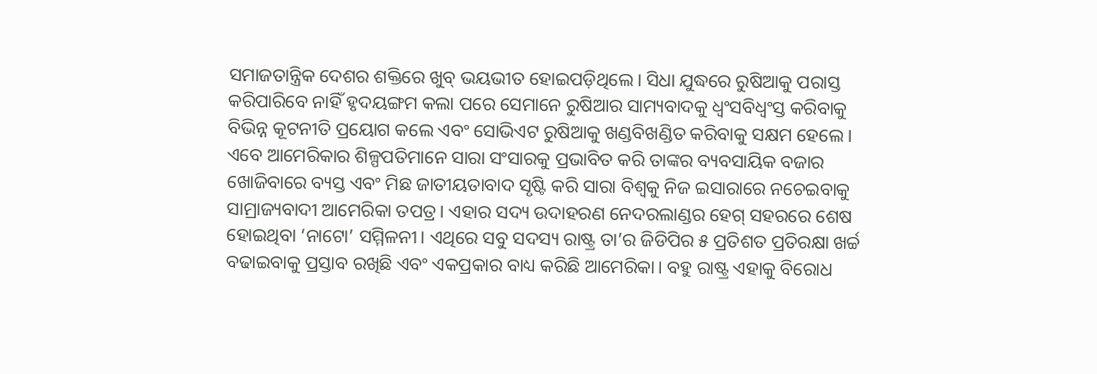ସମାଜତାନ୍ତ୍ରିକ ଦେଶର ଶକ୍ତିରେ ଖୁବ୍ ଭୟଭୀତ ହୋଇପଡ଼ିଥିଲେ। ସିଧା ଯୁଦ୍ଧରେ ରୁଷିଆକୁ ପରାସ୍ତ କରିପାରିବେ ନାହିଁ ହୃଦୟଙ୍ଗମ କଲା ପରେ ସେମାନେ ରୁଷିଆର ସାମ୍ୟବାଦକୁ ଧ୍ୱଂସବିଧ୍ୱଂସ୍ତ କରିବାକୁ ବିଭିନ୍ନ କୂଟନୀତି ପ୍ରୟୋଗ କଲେ ଏବଂ ସୋଭିଏଟ ରୁଷିଆକୁ ଖଣ୍ଡବିଖଣ୍ଡିତ କରିବାକୁ ସକ୍ଷମ ହେଲେ। ଏବେ ଆମେରିକାର ଶିଳ୍ପପତିମାନେ ସାରା ସଂସାରକୁ ପ୍ରଭାବିତ କରି ତାଙ୍କର ବ୍ୟବସାୟିକ ବଜାର ଖୋଜିବାରେ ବ୍ୟସ୍ତ ଏବଂ ମିଛ ଜାତୀୟତାବାଦ ସୃଷ୍ଟି କରି ସାରା ବିଶ୍ୱକୁ ନିଜ ଇସାରାରେ ନଚେଇବାକୁ ସାମ୍ରାଜ୍ୟବାଦୀ ଆମେରିକା ତପତ୍ର। ଏହାର ସଦ୍ୟ ଉଦାହରଣ ନେଦରଲାଣ୍ଡର ହେଗ୍ ସହରରେ ଶେଷ ହୋଇଥିବା ‘ନାଟୋ’ ସମ୍ମିଳନୀ। ଏଥିରେ ସବୁ ସଦସ୍ୟ ରାଷ୍ଟ୍ର ତା’ର ଜିଡିପିର ୫ ପ୍ରତିଶତ ପ୍ରତିରକ୍ଷା ଖର୍ଚ୍ଚ ବଢାଇବାକୁ ପ୍ରସ୍ତାବ ରଖିଛି ଏବଂ ଏକପ୍ରକାର ବାଧ୍ୟ କରିଛି ଆମେରିକା। ବହୁ ରାଷ୍ଟ୍ର ଏହାକୁ ବିରୋଧ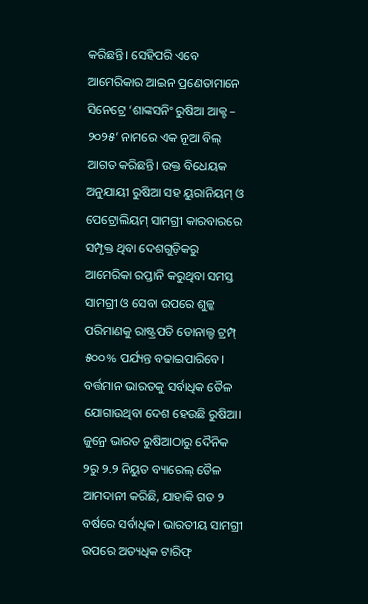କରିଛନ୍ତି। ସେହିପରି ଏବେ ଆମେରିକାର ଆଇନ ପ୍ରଣେତାମାନେ ସିନେଟ୍ରେ ‘ଶାଙ୍କସନିଂ ରୁଷିଆ ଆକ୍ଟ – ୨୦୨୫’ ନାମରେ ଏକ ନୂଆ ବିଲ୍ ଆଗତ କରିଛନ୍ତି। ଉକ୍ତ ବିଧେୟକ ଅନୁଯାୟୀ ରୁଷିଆ ସହ ୟୁରାନିୟମ୍ ଓ ପେଟ୍ରୋଲିୟମ୍ ସାମଗ୍ରୀ କାରବାରରେ ସମ୍ପୃକ୍ତ ଥିବା ଦେଶଗୁଡ଼ିକରୁ ଆମେରିକା ରପ୍ତାନି କରୁଥିବା ସମସ୍ତ ସାମଗ୍ରୀ ଓ ସେବା ଉପରେ ଶୁଳ୍କ ପରିମାଣକୁ ରାଷ୍ଟ୍ରପତି ଡୋନାଲ୍ଡ ଟ୍ରମ୍ପ୍ ୫୦୦% ପର୍ଯ୍ୟନ୍ତ ବଢାଇପାରିବେ। ବର୍ତ୍ତମାନ ଭାରତକୁ ସର୍ବାଧିକ ତୈଳ ଯୋଗାଉଥିବା ଦେଶ ହେଉଛି ରୁଷିଆ। ଜୁନ୍ରେ ଭାରତ ରୁଷିଆଠାରୁ ଦୈନିକ ୨ରୁ ୨.୨ ନିୟୁତ ବ୍ୟାରେଲ୍ ତୈଳ ଆମଦାନୀ କରିଛି, ଯାହାକି ଗତ ୨ ବର୍ଷରେ ସର୍ବାଧିକ। ଭାରତୀୟ ସାମଗ୍ରୀ ଉପରେ ଅତ୍ୟଧିକ ଟାରିଫ୍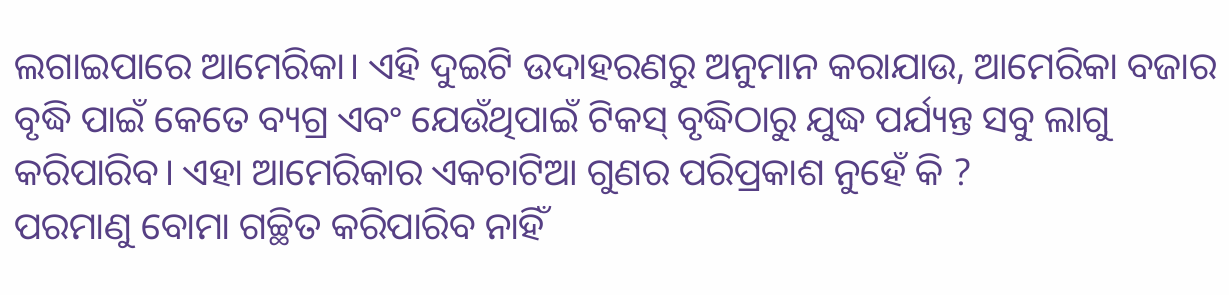ଲଗାଇପାରେ ଆମେରିକା। ଏହି ଦୁଇଟି ଉଦାହରଣରୁ ଅନୁମାନ କରାଯାଉ, ଆମେରିକା ବଜାର ବୃଦ୍ଧି ପାଇଁ କେତେ ବ୍ୟଗ୍ର ଏବଂ ଯେଉଁଥିପାଇଁ ଟିକସ୍ ବୃଦ୍ଧିଠାରୁ ଯୁଦ୍ଧ ପର୍ଯ୍ୟନ୍ତ ସବୁ ଲାଗୁ କରିପାରିବ। ଏହା ଆମେରିକାର ଏକଚାଟିଆ ଗୁଣର ପରିପ୍ରକାଶ ନୁହେଁ କି ?
ପରମାଣୁ ବୋମା ଗଚ୍ଛିତ କରିପାରିବ ନାହିଁ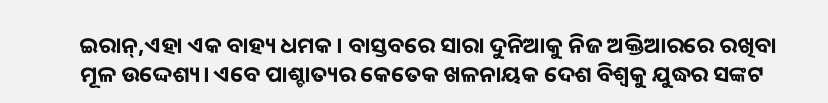ଇରାନ୍,ଏହା ଏକ ବାହ୍ୟ ଧମକ। ବାସ୍ତବରେ ସାରା ଦୁନିଆକୁ ନିଜ ଅକ୍ତିଆରରେ ରଖିବା ମୂଳ ଉଦ୍ଦେଶ୍ୟ। ଏବେ ପାଶ୍ଚାତ୍ୟର କେତେକ ଖଳନାୟକ ଦେଶ ବିଶ୍ୱକୁ ଯୁଦ୍ଧର ସଙ୍କଟ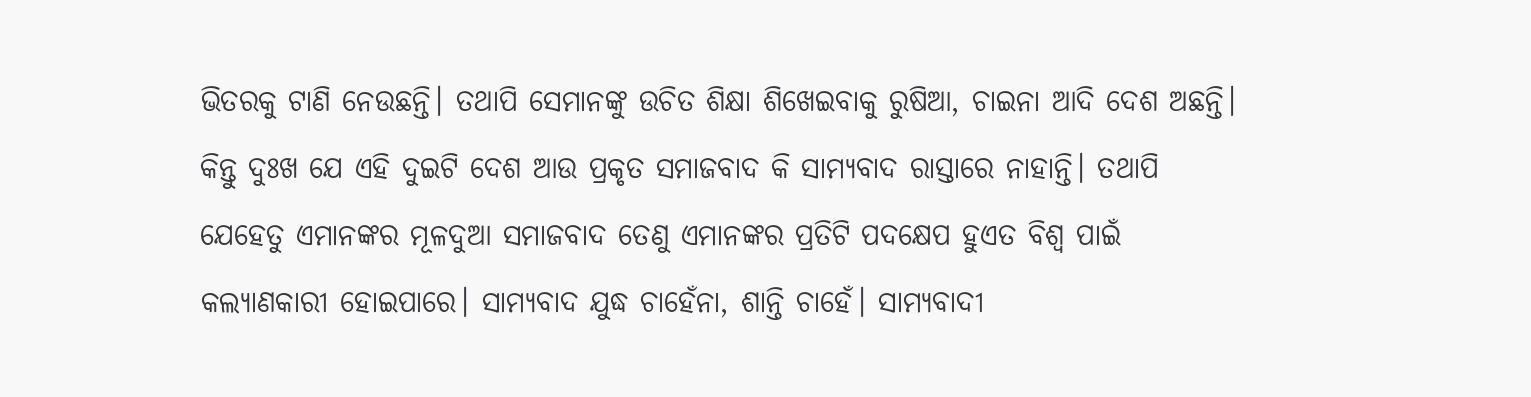ଭିତରକୁ ଟାଣି ନେଉଛନ୍ତି। ତଥାପି ସେମାନଙ୍କୁ ଉଚିତ ଶିକ୍ଷା ଶିଖେଇବାକୁ ରୁଷିଆ, ଚାଇନା ଆଦି ଦେଶ ଅଛନ୍ତି। କିନ୍ତୁ ଦୁଃଖ ଯେ ଏହି ଦୁଇଟି ଦେଶ ଆଉ ପ୍ରକୃତ ସମାଜବାଦ କି ସାମ୍ୟବାଦ ରାସ୍ତାରେ ନାହାନ୍ତି। ତଥାପି ଯେହେତୁ ଏମାନଙ୍କର ମୂଳଦୁଆ ସମାଜବାଦ ତେଣୁ ଏମାନଙ୍କର ପ୍ରତିଟି ପଦକ୍ଷେପ ହୁଏତ ବିଶ୍ୱ ପାଇଁ କଲ୍ୟାଣକାରୀ ହୋଇପାରେ। ସାମ୍ୟବାଦ ଯୁଦ୍ଧ ଚାହେଁନା, ଶାନ୍ତି ଚାହେଁ। ସାମ୍ୟବାଦୀ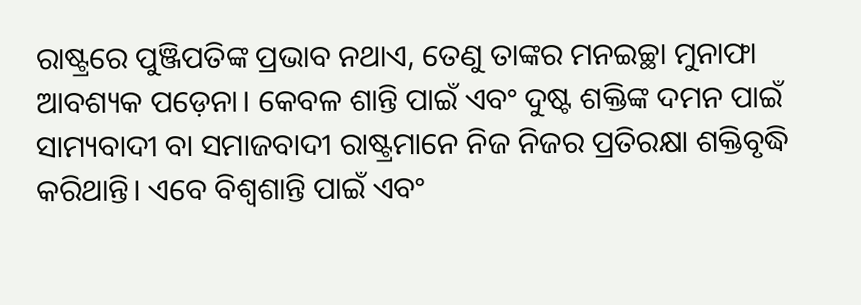ରାଷ୍ଟ୍ରରେ ପୁଞ୍ଜିପତିଙ୍କ ପ୍ରଭାବ ନଥାଏ, ତେଣୁ ତାଙ୍କର ମନଇଚ୍ଛା ମୁନାଫା ଆବଶ୍ୟକ ପଡ଼େନା। କେବଳ ଶାନ୍ତି ପାଇଁ ଏବଂ ଦୁଷ୍ଟ ଶକ୍ତିଙ୍କ ଦମନ ପାଇଁ ସାମ୍ୟବାଦୀ ବା ସମାଜବାଦୀ ରାଷ୍ଟ୍ରମାନେ ନିଜ ନିଜର ପ୍ରତିରକ୍ଷା ଶକ୍ତିବୃଦ୍ଧି କରିଥାନ୍ତି। ଏବେ ବିଶ୍ୱଶାନ୍ତି ପାଇଁ ଏବଂ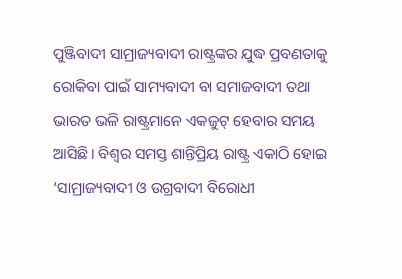ପୁଞ୍ଜିବାଦୀ ସାମ୍ରାଜ୍ୟବାଦୀ ରାଷ୍ଟ୍ରଙ୍କର ଯୁଦ୍ଧ ପ୍ରବଣତାକୁ ରୋକିବା ପାଇଁ ସାମ୍ୟବାଦୀ ବା ସମାଜବାଦୀ ତଥା ଭାରତ ଭଳି ରାଷ୍ଟ୍ରମାନେ ଏକଜୁଟ୍ ହେବାର ସମୟ ଆସିଛି। ବିଶ୍ୱର ସମସ୍ତ ଶାନ୍ତିପ୍ରିୟ ରାଷ୍ଟ୍ର ଏକାଠି ହୋଇ ‘ସାମ୍ରାଜ୍ୟବାଦୀ ଓ ଉଗ୍ରବାଦୀ ବିରୋଧୀ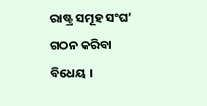ରାଷ୍ଟ୍ର ସମୂହ ସଂଘ’ ଗଠନ କରିବା ବିଧେୟ ।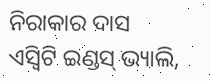ନିରାକାର ଦାସ
ଏସ୍ବିଟି ଇଣ୍ଡସ୍ ଭ୍ୟାଲି,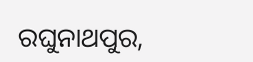ରଘୁନାଥପୁର,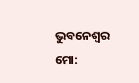ଭୁବନେଶ୍ୱର
ମୋ: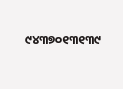୯୪୩୭୦୧୩୧୩୯